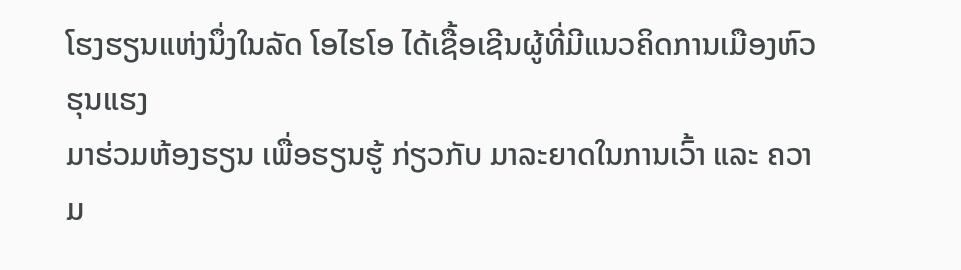ໂຮງຮຽນແຫ່ງນຶ່ງໃນລັດ ໂອໄຮໂອ ໄດ້ເຊື້ອເຊີນຜູ້ທີ່ມີແນວຄິດການເມືອງຫົວຮຸນແຮງ
ມາຮ່ວມຫ້ອງຮຽນ ເພື່ອຮຽນຮູ້ ກ່ຽວກັບ ມາລະຍາດໃນການເວົ້າ ແລະ ຄວາມ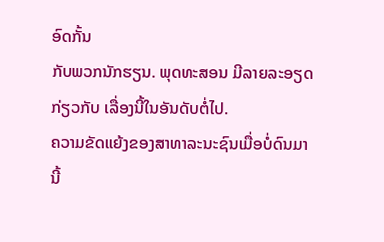ອົດກັ້ນ
ກັບພວກນັກຮຽນ. ພຸດທະສອນ ມີລາຍລະອຽດ ກ່ຽວກັບ ເລື່ອງນີ້ໃນອັນດັບຕໍ່ໄປ.
ຄວາມຂັດແຍ້ງຂອງສາທາລະນະຊົນເມື່ອບໍ່ດົນມານີ້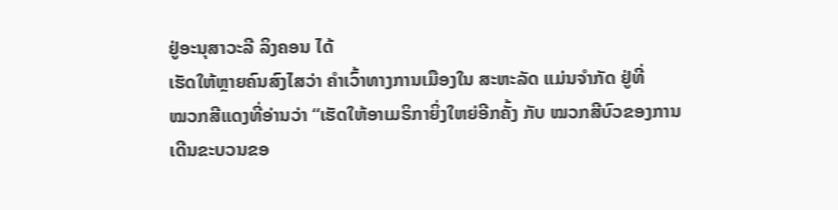ຢູ່ອະນຸສາວະລີ ລິງຄອນ ໄດ້
ເຮັດໃຫ້ຫຼາຍຄົນສົງໄສວ່າ ຄຳເວົ້າທາງການເມືອງໃນ ສະຫະລັດ ແມ່ນຈຳກັດ ຢູ່ທີ່
ໝວກສີແດງທີ່ອ່ານວ່າ “ເຮັດໃຫ້ອາເມຣິກາຍິ່ງໃຫຍ່ອີກຄັ້ງ ກັບ ໝວກສີບົວຂອງການ
ເດີນຂະບວນຂອ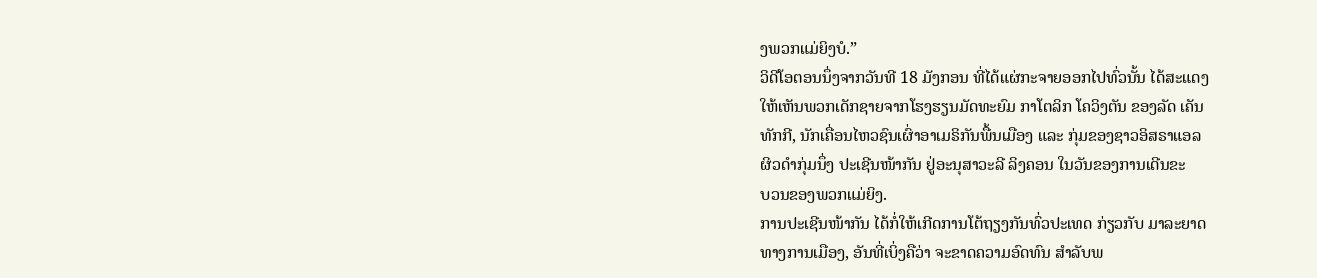ງພວກແມ່ຍິງບໍ.”
ວິດີໂອຕອນນຶ່ງຈາກວັນທີ 18 ມັງກອນ ທີ່ໄດ້ແຜ່ກະຈາຍອອກໄປທົ່ວນັ້ນ ໄດ້ສະແດງ
ໃຫ້ເຫັນພວກເດັກຊາຍຈາກໂຮງຮຽນມັດທະຍົມ ກາໂຕລິກ ໂຄວິງຕັນ ຂອງລັດ ເຄັນ
ທັກກີ, ນັກເຄື່ອນໄຫວຊົນເຜົ່າອາເມຣິກັນພື້ນເມືອງ ແລະ ກຸ່ມຂອງຊາວອິສຣາແອລ
ຜິວດຳກຸ່ມນຶ່ງ ປະເຊີນໜ້າກັນ ຢູ່ອະນຸສາວະລີ ລິງຄອນ ໃນວັນຂອງການເດີນຂະ
ບວນຂອງພວກແມ່ຍິງ.
ການປະເຊີນໜ້າກັນ ໄດ້ກໍ່ໃຫ້ເກີດການໂຕ້ຖຽງກັນທົ່ວປະເທດ ກ່ຽວກັບ ມາລະຍາດ
ທາງການເມືອງ, ອັນທີ່ເບິ່ງຄືວ່າ ຈະຂາດຄວາມອົດທົນ ສຳລັບພ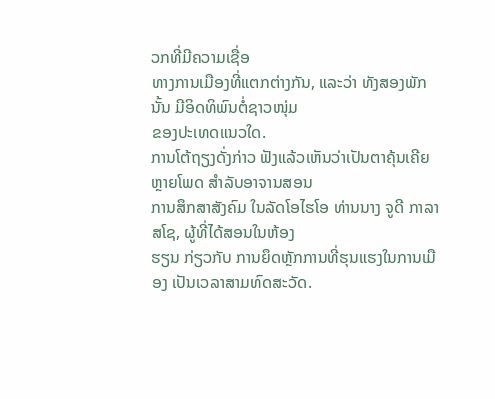ວກທີ່ມີຄວາມເຊື່ອ
ທາງການເມືອງທີ່ແຕກຕ່າງກັນ, ແລະວ່າ ທັງສອງພັກນັ້ນ ມີອິດທິພົນຕໍ່ຊາວໜຸ່ມ
ຂອງປະເທດແນວໃດ.
ການໂຕ້ຖຽງດັ່ງກ່າວ ຟັງແລ້ວເຫັນວ່າເປັນຕາຄຸ້ນເຄີຍຫຼາຍໂພດ ສຳລັບອາຈານສອນ
ການສຶກສາສັງຄົມ ໃນລັດໂອໄຮໂອ ທ່ານນາງ ຈູດີ ກາລາສໂຊ, ຜູ້ທີ່ໄດ້ສອນໃນຫ້ອງ
ຮຽນ ກ່ຽວກັບ ການຍຶດຫຼັກການທີ່ຮຸນແຮງໃນການເມືອງ ເປັນເວລາສາມທົດສະວັດ.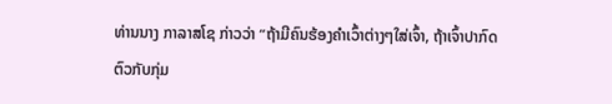ທ່ານນາງ ກາລາສໂຊ ກ່າວວ່າ “ຖ້າມີຄົນຮ້ອງຄຳເວົ້າຕ່າງໆໃສ່ເຈົ້າ, ຖ້າເຈົ້າປາກົດ
ຕົວກັບກຸ່ມ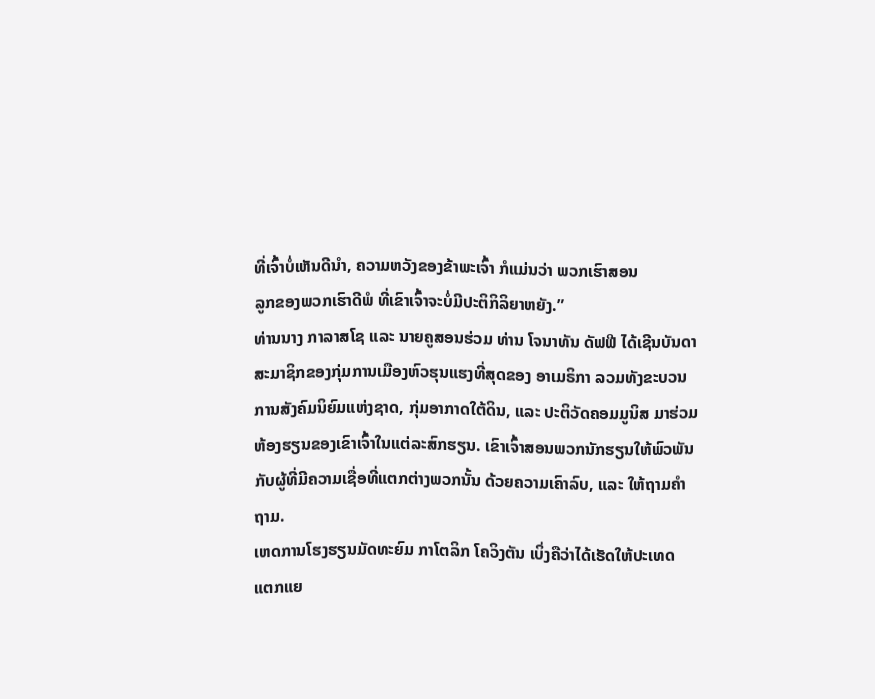ທີ່ເຈົ້າບໍ່ເຫັນດີນຳ, ຄວາມຫວັງຂອງຂ້າພະເຈົ້າ ກໍແມ່ນວ່າ ພວກເຮົາສອນ
ລູກຂອງພວກເຮົາດີພໍ ທີ່ເຂົາເຈົ້າຈະບໍ່ມີປະຕິກິລິຍາຫຍັງ.”
ທ່ານນາງ ກາລາສໂຊ ແລະ ນາຍຄູສອນຮ່ວມ ທ່ານ ໂຈນາທັນ ດັຟຟີ ໄດ້ເຊີນບັນດາ
ສະມາຊິກຂອງກຸ່ມການເມືອງຫົວຮຸນແຮງທີ່ສຸດຂອງ ອາເມຣິກາ ລວມທັງຂະບວນ
ການສັງຄົມນິຍົມແຫ່ງຊາດ, ກຸ່ມອາກາດໃຕ້ດິນ, ແລະ ປະຕິວັດຄອມມູນິສ ມາຮ່ວມ
ຫ້ອງຮຽນຂອງເຂົາເຈົ້າໃນແຕ່ລະສົກຮຽນ. ເຂົາເຈົ້າສອນພວກນັກຮຽນໃຫ້ພົວພັນ
ກັບຜູ້ທີ່ມີຄວາມເຊື່ອທີ່ແຕກຕ່າງພວກນັ້ນ ດ້ວຍຄວາມເຄົາລົບ, ແລະ ໃຫ້ຖາມຄຳ
ຖາມ.
ເຫດການໂຮງຮຽນມັດທະຍົມ ກາໂຕລິກ ໂຄວິງຕັນ ເບິ່ງຄືວ່າໄດ້ເຮັດໃຫ້ປະເທດ
ແຕກແຍ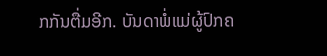ກກັນຕື່ມອີກ. ບັນດາພໍ່ແມ່ຜູ້ປົກຄ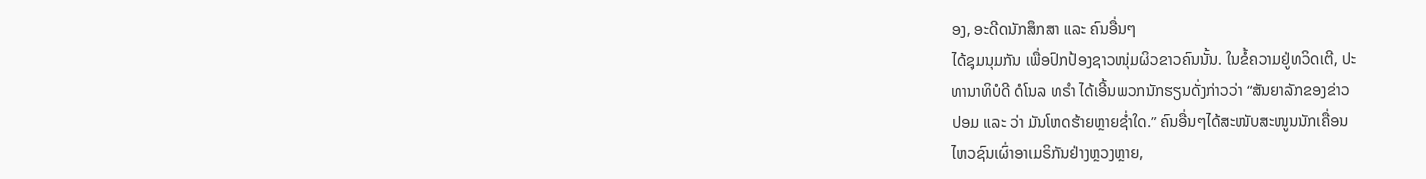ອງ, ອະດີດນັກສຶກສາ ແລະ ຄົນອື່ນໆ
ໄດ້ຊຸມນຸມກັນ ເພື່ອປົກປ້ອງຊາວໜຸ່ມຜິວຂາວຄົນນັ້ນ. ໃນຂໍ້ຄວາມຢູ່ທວິດເຕີ, ປະ
ທານາທິບໍດີ ດໍໂນລ ທຣຳ ໄດ້ເອີ້ນພວກນັກຮຽນດັ່ງກ່າວວ່າ “ສັນຍາລັກຂອງຂ່າວ
ປອມ ແລະ ວ່າ ມັນໂຫດຮ້າຍຫຼາຍຊ່ຳໃດ.” ຄົນອື່ນໆໄດ້ສະໜັບສະໜູນນັກເຄື່ອນ
ໄຫວຊົນເຜົ່າອາເມຣິກັນຢ່າງຫຼວງຫຼາຍ,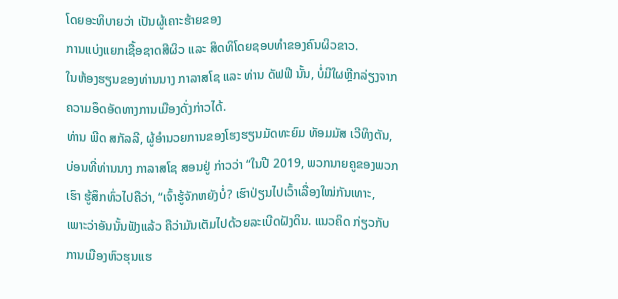ໂດຍອະທິບາຍວ່າ ເປັນຜູ້ເຄາະຮ້າຍຂອງ
ການແບ່ງແຍກເຊື້ອຊາດສີຜິວ ແລະ ສິດທິໂດຍຊອບທຳຂອງຄົນຜິວຂາວ.
ໃນຫ້ອງຮຽນຂອງທ່ານນາງ ກາລາສໂຊ ແລະ ທ່ານ ດັຟຟີ ນັ້ນ, ບໍ່ມີໃຜຫຼີກລ່ຽງຈາກ
ຄວາມອຶດອັດທາງການເມືອງດັ່ງກ່າວໄດ້.
ທ່ານ ພີດ ສກັລລີ, ຜູ້ອຳນວຍການຂອງໂຮງຮຽນມັດທະຍົມ ທັອມມັສ ເວີທິງຕັນ,
ບ່ອນທີ່ທ່ານນາງ ກາລາສໂຊ ສອນຢູ່ ກ່າວວ່າ “ໃນປີ 2019, ພວກນາຍຄູຂອງພວກ
ເຮົາ ຮູ້ສຶກທົ່ວໄປຄືວ່າ, “ເຈົ້າຮູ້ຈັກຫຍັງບໍ່? ເຮົາປ່ຽນໄປເວົ້າເລື່ອງໃໝ່ກັນເທາະ,
ເພາະວ່າອັນນັ້ນຟັງແລ້ວ ຄືວ່າມັນເຕັມໄປດ້ວຍລະເບີດຝັງດິນ. ແນວຄິດ ກ່ຽວກັບ
ການເມືອງຫົວຮຸນແຮ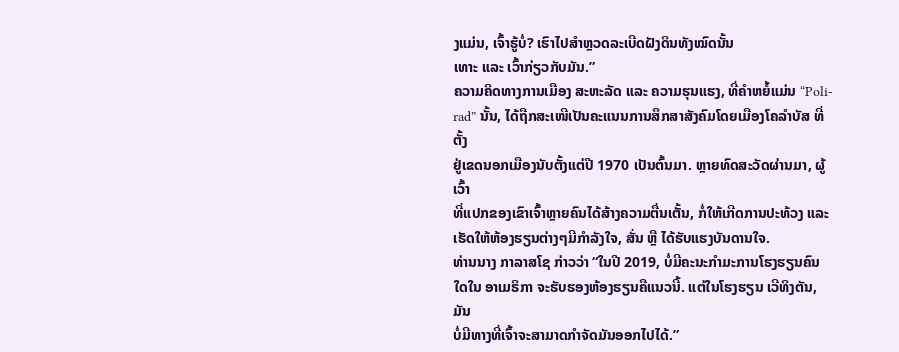ງແມ່ນ, ເຈົ້າຮູ້ບໍ່? ເຮົາໄປສຳຫຼວດລະເບີດຝັງດິນທັງໝົດນັ້ນ
ເທາະ ແລະ ເວົ້າກ່ຽວກັບມັນ.”
ຄວາມຄິດທາງການເມືອງ ສະຫະລັດ ແລະ ຄວາມຮຸນແຮງ, ທີ່ຄຳຫຍໍ້ແມ່ນ “Poli-
rad” ນັ້ນ, ໄດ້ຖືກສະເໜີເປັນຄະແນນການສຶກສາສັງຄົມໂດຍເມືອງໂຄລຳບັສ ທີ່ຕັ້ງ
ຢູ່ເຂດນອກເມືອງນັບຕັ້ງແຕ່ປີ 1970 ເປັນຕົ້ນມາ. ຫຼາຍທົດສະວັດຜ່ານມາ, ຜູ້ເວົ້າ
ທີ່ແປກຂອງເຂົາເຈົ້າຫຼາຍຄົນໄດ້ສ້າງຄວາມຕື່ນເຕັ້ນ, ກໍ່ໃຫ້ເກີດການປະທ້ວງ ແລະ
ເຮັດໃຫ້ຫ້ອງຮຽນຕ່າງໆມີກຳລັງໃຈ, ສັ່ນ ຫຼື ໄດ້ຮັບແຮງບັນດານໃຈ.
ທ່ານນາງ ກາລາສໂຊ ກ່າວວ່າ “ໃນປີ 2019, ບໍ່ມີຄະນະກຳມະການໂຮງຮຽນຄົນ
ໃດໃນ ອາເມຣິກາ ຈະຮັບຮອງຫ້ອງຮຽນຄືແນວນີ້. ແຕ່ໃນໂຮງຮຽນ ເວີທິງຕັນ, ມັນ
ບໍ່ມີທາງທີ່ເຈົ້າຈະສາມາດກຳຈັດມັນອອກໄປໄດ້.”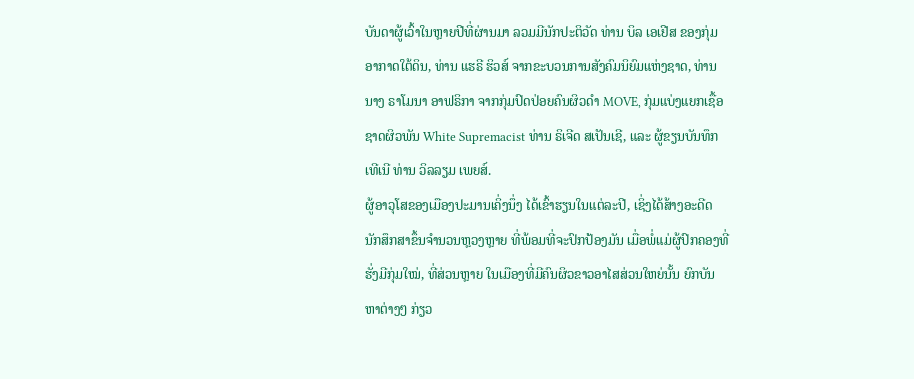ບັນດາຜູ້ເວົ້າໃນຫຼາຍປີທີ່ຜ່ານມາ ລວມມີນັກປະຕິວັດ ທ່ານ ບິລ ເອເຢີສ ຂອງກຸ່ມ
ອາກາດໃຕ້ດິນ, ທ່ານ ແຮຣີ ຮິວສ໌ ຈາກຂະບວນການສັງຄົມນິຍົມແຫ່ງຊາດ, ທ່ານ
ນາງ ຣາໂມນາ ອາຟຣິກາ ຈາກກຸ່ມປົດປ່ອຍຄົນຜິວດຳ MOVE, ກຸ່ມແບ່ງແຍກເຊື້ອ
ຊາດຜິວພັນ White Supremacist ທ່ານ ຣິເຈີດ ສເປັນເຊີ, ແລະ ຜູ້ຂຽນບັນທຶກ
ເທີເນີ ທ່ານ ວິລລຽມ ເພຍສ໌.
ຜູ້ອາວຸໂສຂອງເມືອງປະມານເຄິ່ງນຶ່ງ ໄດ້ເຂົ້າຮຽນໃນແຕ່ລະປີ, ເຊິ່ງໄດ້ສ້າງອະດີດ
ນັກສຶກສາຂຶ້ນຈຳນວນຫຼວງຫຼາຍ ທີ່ພ້ອມທີ່ຈະປົກປ້ອງມັນ ເມື່ອພໍ່ແມ່ຜູ້ປົກຄອງທີ່
ຮັ່ງມີກຸ່ມໃໝ່, ທີ່ສ່ວນຫຼາຍ ໃນເມືອງທີ່ມີຄົນຜິວຂາວອາໄສສ່ວນໃຫຍ່ນັ້ນ ຍົກບັນ
ຫາຕ່າງໆ ກ່ຽວ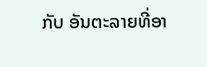ກັບ ອັນຕະລາຍທີ່ອາ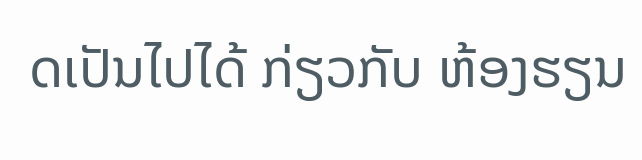ດເປັນໄປໄດ້ ກ່ຽວກັບ ຫ້ອງຮຽນ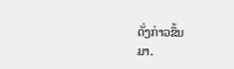ດັ່ງກ່າວຂຶ້ນ
ມາ.